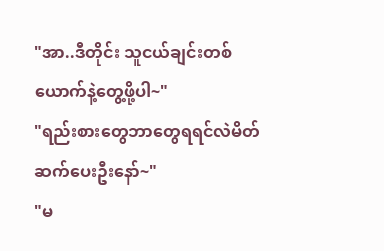"အာ..ဒီတိုင်း သူငယ်ချင်းတစ်ယောက်နဲ့တွေ့ဖို့ပါ~"
"ရည်းစားတွေဘာတွေရရင်လဲမိတ်ဆက်ပေးဦးနော်~"
"မ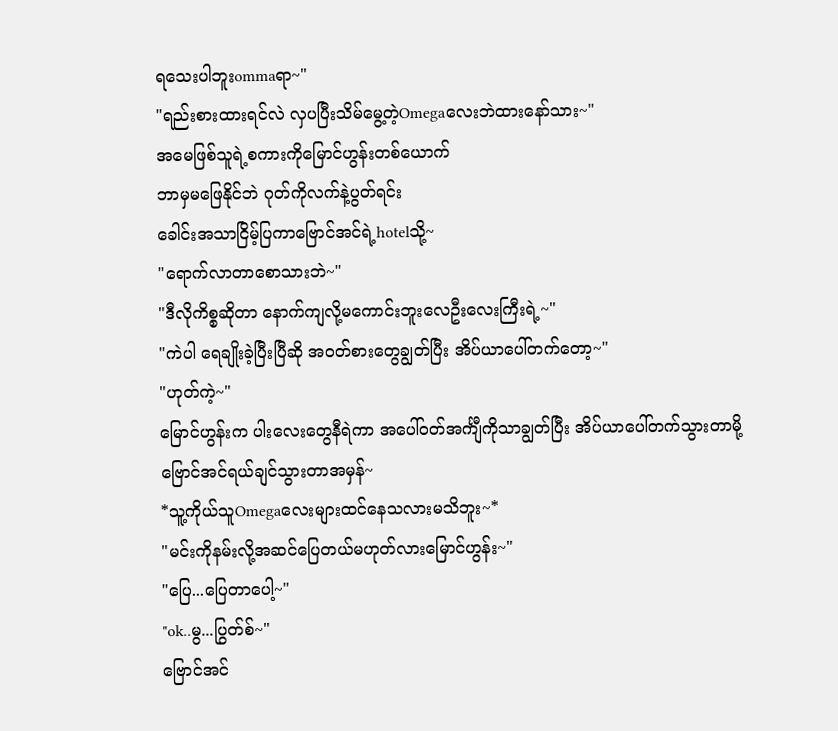ရသေးပါဘူးommaရာ~"
"ရည်းစားထားရင်လဲ လှပပြီးသိမ်မွေ့တဲ့Omegaလေးဘဲထားနော်သား~"
အမေဖြစ်သူရဲ့စကားကိုမြောင်ဟွန်းတစ်ယောက်
ဘာမှမဖြေနိုင်ဘဲ ဂုတ်ကိုလက်နဲ့ပွတ်ရင်း
ခေါင်းအသာငြိမ့်ပြကာဗြောင်အင်ရဲ့hotelသို့~
"ရောက်လာတာစောသားဘဲ~"
"ဒီလိုကိစ္စဆိုတာ နောက်ကျလို့မကောင်းဘူးလေဦးလေးကြီးရဲ့~"
"ကဲပါ ရေချိုးခဲ့ပြီးပြီဆို အဝတ်စားတွေချွတ်ပြီး အိပ်ယာပေါ်တက်တော့~"
"ဟုတ်ကဲ့~"
မြောင်ဟွန်းက ပါးလေးတွေနီရဲကာ အပေါ်ဝတ်အင်္ကျီကိုသာချွတ်ပြီး အိပ်ယာပေါ်တက်သွားတာမို့
ဗြောင်အင်ရယ်ချင်သွားတာအမှန်~
*သူ့ကိုယ်သူOmegaလေးများထင်နေသလားမသိဘူး~*
"မင်းကိုနမ်းလို့အဆင်ပြေတယ်မဟုတ်လားမြောင်ဟွန်း~"
"ပြေ...ပြေတာပေါ့~"
"ok..မွ...ပြွတ်စ်~"
ဗြောင်အင်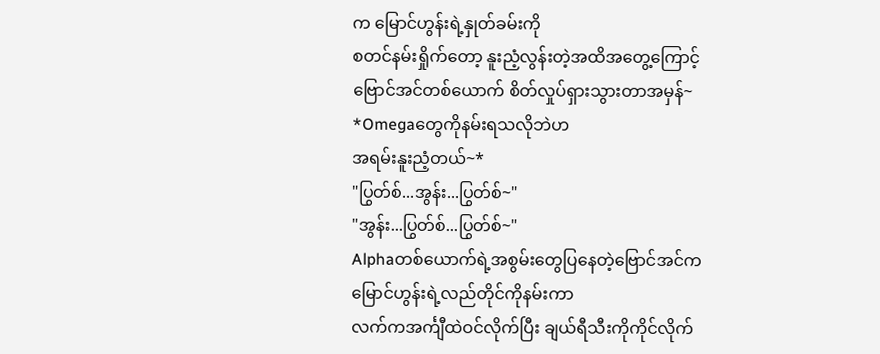က မြောင်ဟွန်းရဲ့နှုတ်ခမ်းကို
စတင်နမ်းရှိုက်တော့ နူးညံ့လွန်းတဲ့အထိအတွေ့ကြောင့်
ဗြောင်အင်တစ်ယောက် စိတ်လှုပ်ရှားသွားတာအမှန်~
*Omegaတွေကိုနမ်းရသလိုဘဲဟ
အရမ်းနူးညံ့တယ်~*
"ပြွတ်စ်...အွန်း...ပြွတ်စ်~"
"အွန်း...ပြွတ်စ်...ပြွတ်စ်~"
Alphaတစ်ယောက်ရဲ့အစွမ်းတွေပြနေတဲ့ဗြောင်အင်က
မြောင်ဟွန်းရဲ့လည်တိုင်ကိုနမ်းကာ
လက်ကအင်္ကျီထဲဝင်လိုက်ပြီး ချယ်ရီသီးကိုကိုင်လိုက်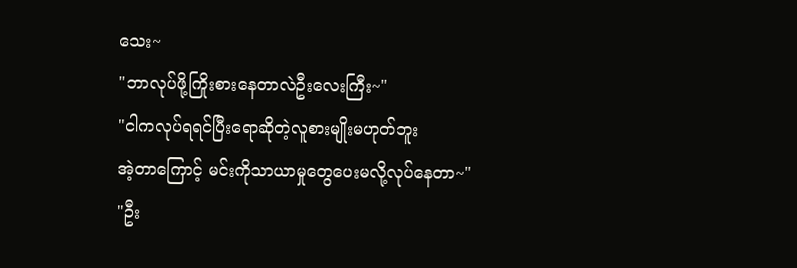သေး~
"ဘာလုပ်ဖို့ကြိုးစားနေတာလဲဦးလေးကြီး~"
"ငါကလုပ်ရရင်ပြီးရောဆိုတဲ့လူစားမျိုးမဟုတ်ဘူး
အဲ့တာကြောင့် မင်းကိုသာယာမှုတွေပေးမလို့လုပ်နေတာ~"
"ဦး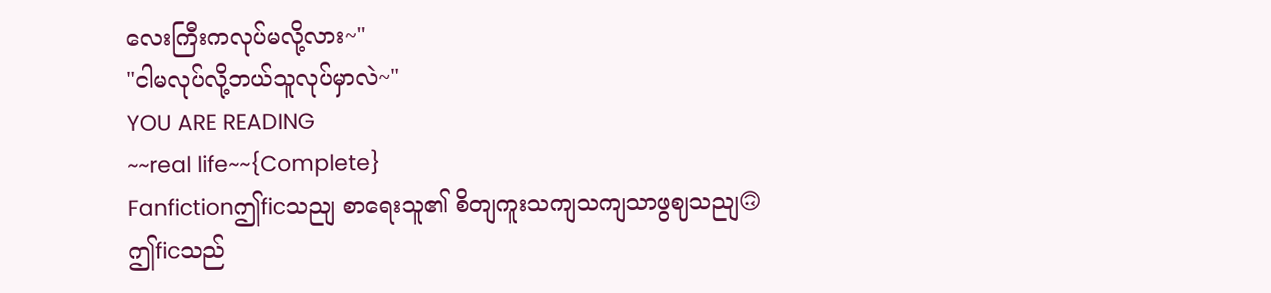လေးကြီးကလုပ်မလို့လား~"
"ငါမလုပ်လို့ဘယ်သူလုပ်မှာလဲ~"
YOU ARE READING
~~real life~~{Complete}
Fanfictionဤficသညျ စာရေးသူ၏ စိတျကူးသကျသကျသာဖွဈသညျ🙃 ဤficသည်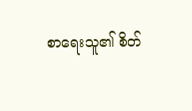စာရေးသူ၏ စိတ်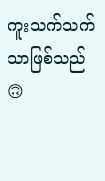ကူးသက်သက်သာဖြစ်သည်🙃